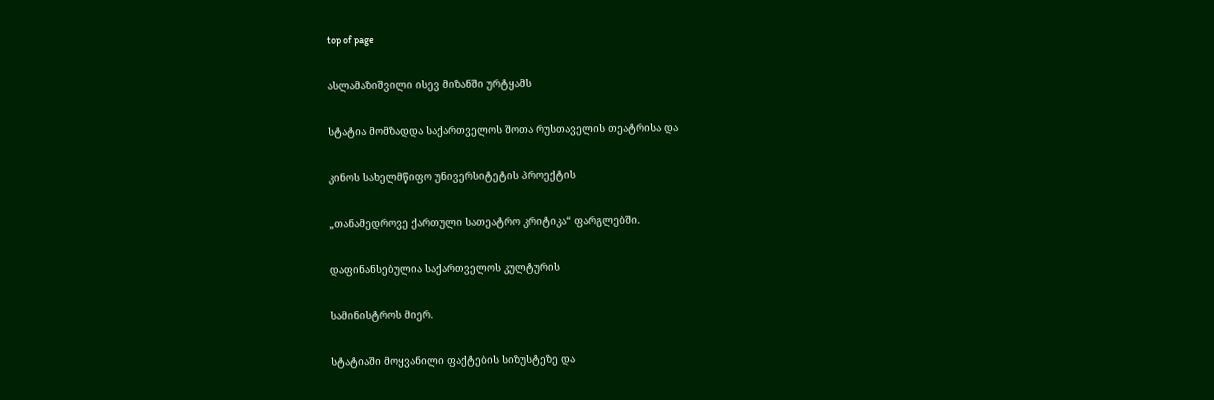top of page

ასლამაზიშვილი ისევ მიზანში ურტყამს

სტატია მომზადდა საქართველოს შოთა რუსთაველის თეატრისა და

კინოს სახელმწიფო უნივერსიტეტის პროექტის

„თანამედროვე ქართული სათეატრო კრიტიკა“ ფარგლებში.

დაფინანსებულია საქართველოს კულტურის

სამინისტროს მიერ.

სტატიაში მოყვანილი ფაქტების სიზუსტეზე და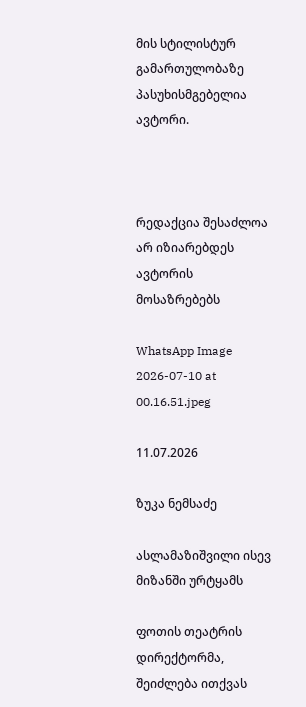მის სტილისტურ გამართულობაზე პასუხისმგებელია ავტორი.



რედაქცია შესაძლოა არ იზიარებდეს ავტორის მოსაზრებებს

WhatsApp Image 2026-07-10 at 00.16.51.jpeg

11.07.2026

ზუკა ნემსაძე

ასლამაზიშვილი ისევ მიზანში ურტყამს

ფოთის თეატრის დირექტორმა, შეიძლება ითქვას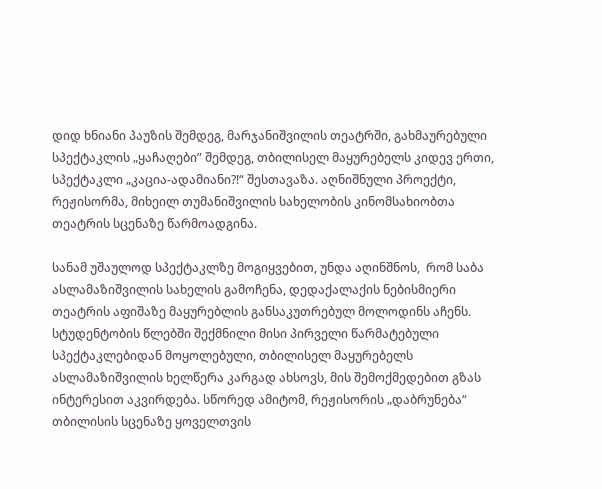დიდ ხნიანი პაუზის შემდეგ, მარჯანიშვილის თეატრში, გახმაურებული სპექტაკლის „ყაჩაღები” შემდეგ, თბილისელ მაყურებელს კიდევ ერთი, სპექტაკლი „კაცია-ადამიანი?!“ შესთავაზა. აღნიშნული პროექტი, რეჟისორმა, მიხეილ თუმანიშვილის სახელობის კინომსახიობთა თეატრის სცენაზე წარმოადგინა.

სანამ უშაულოდ სპექტაკლზე მოგიყვებით, უნდა აღინშნოს,  რომ საბა ასლამაზიშვილის სახელის გამოჩენა, დედაქალაქის ნებისმიერი თეატრის აფიშაზე მაყურებლის განსაკუთრებულ მოლოდინს აჩენს. სტუდენტობის წლებში შექმნილი მისი პირველი წარმატებული სპექტაკლებიდან მოყოლებული, თბილისელ მაყურებელს ასლამაზიშვილის ხელწერა კარგად ახსოვს, მის შემოქმედებით გზას ინტერესით აკვირდება. სწორედ ამიტომ, რეჟისორის „დაბრუნება“ თბილისის სცენაზე ყოველთვის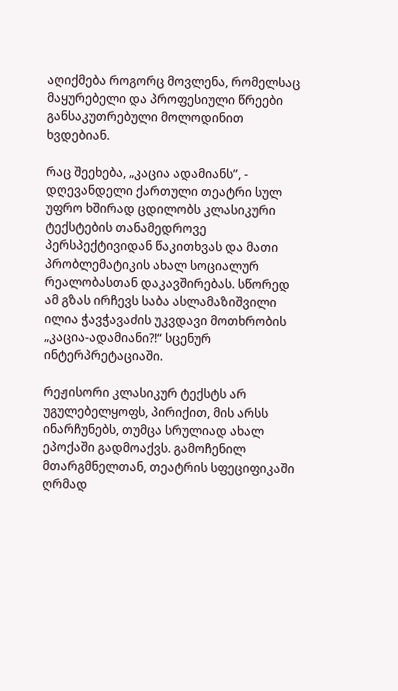აღიქმება როგორც მოვლენა, რომელსაც მაყურებელი და პროფესიული წრეები განსაკუთრებული მოლოდინით ხვდებიან.

რაც შეეხება, „კაცია ადამიანს”, - დღევანდელი ქართული თეატრი სულ უფრო ხშირად ცდილობს კლასიკური ტექსტების თანამედროვე პერსპექტივიდან წაკითხვას და მათი პრობლემატიკის ახალ სოციალურ რეალობასთან დაკავშირებას. სწორედ ამ გზას ირჩევს საბა ასლამაზიშვილი ილია ჭავჭავაძის უკვდავი მოთხრობის „კაცია-ადამიანი?!“ სცენურ ინტერპრეტაციაში.

რეჟისორი კლასიკურ ტექსტს არ უგულებელყოფს, პირიქით, მის არსს ინარჩუნებს, თუმცა სრულიად ახალ ეპოქაში გადმოაქვს. გამოჩენილ მთარგმნელთან, თეატრის სფეციფიკაში ღრმად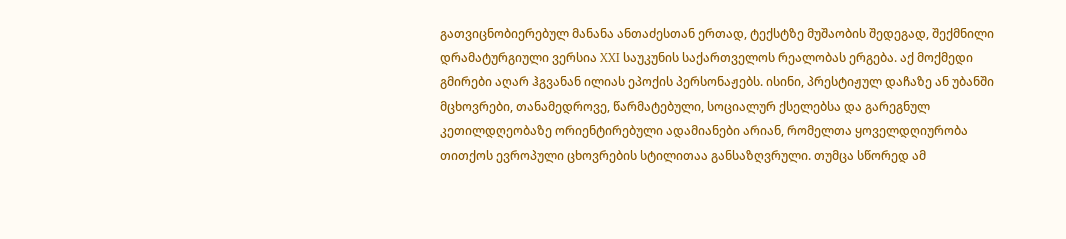გათვიცნობიერებულ მანანა ანთაძესთან ერთად, ტექსტზე მუშაობის შედეგად, შექმნილი დრამატურგიული ვერსია XXI საუკუნის საქართველოს რეალობას ერგება. აქ მოქმედი გმირები აღარ ჰგვანან ილიას ეპოქის პერსონაჟებს. ისინი, პრესტიჟულ დაჩაზე ან უბანში მცხოვრები, თანამედროვე, წარმატებული, სოციალურ ქსელებსა და გარეგნულ კეთილდღეობაზე ორიენტირებული ადამიანები არიან, რომელთა ყოველდღიურობა თითქოს ევროპული ცხოვრების სტილითაა განსაზღვრული. თუმცა სწორედ ამ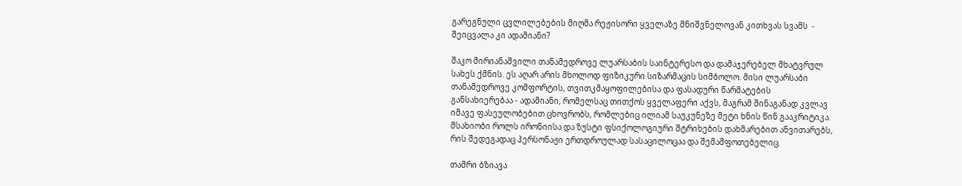გარეგნული ცვლილებების მიღმა რეჟისორი ყველაზე მნიშვნელოვან კითხვას სვამს  - შეიცვალა კი ადამიანი?

შაკო მირიანაშვილი თანამედროვე ლუარსაბის საინტერესო და დამაჯერებელ მხატვრულ სახეს ქმნის. ეს აღარ არის მხოლოდ ფიზიკური სიზარმაცის სიმბოლო. მისი ლუარსაბი თანამედროვე კომფორტის, თვითკმაყოფილებისა და ფასადური წარმატების განსახიერებაა - ადამიანი, რომელსაც თითქოს ყველაფერი აქვს, მაგრამ შინაგანად კვლავ იმავე ფასეულობებით ცხოვრობს, რომლებიც ილიამ საუკუნეზე მეტი ხნის წინ გააკრიტიკა. მსახიობი როლს ირონიისა და ზუსტი ფსიქოლოგიური შტრიხების დახმარებით ანვითარებს, რის შედეგადაც პერსონაჟი ერთდროულად სასაცილოცაა და შემაშფოთებელიც.

თამრი ბზიავა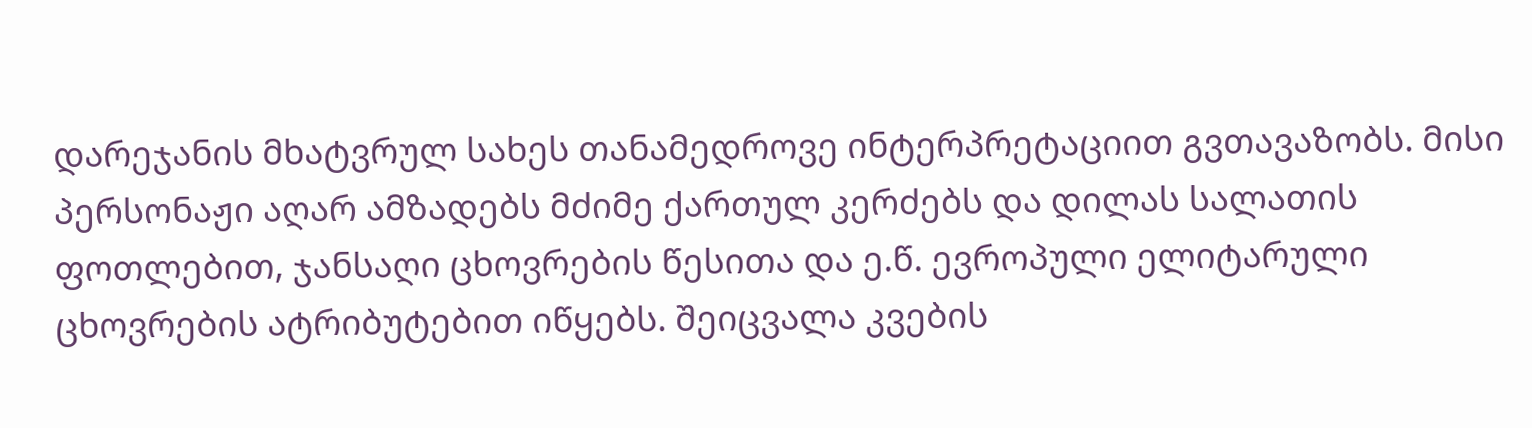დარეჯანის მხატვრულ სახეს თანამედროვე ინტერპრეტაციით გვთავაზობს. მისი პერსონაჟი აღარ ამზადებს მძიმე ქართულ კერძებს და დილას სალათის ფოთლებით, ჯანსაღი ცხოვრების წესითა და ე.წ. ევროპული ელიტარული ცხოვრების ატრიბუტებით იწყებს. შეიცვალა კვების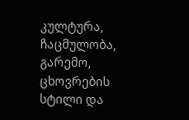კულტურა, ჩაცმულობა, გარემო, ცხოვრების სტილი და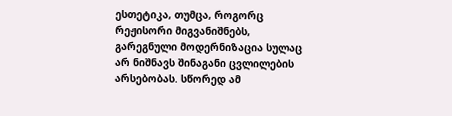ესთეტიკა, თუმცა, როგორც რეჟისორი მიგვანიშნებს, გარეგნული მოდერნიზაცია სულაც არ ნიშნავს შინაგანი ცვლილების არსებობას. სწორედ ამ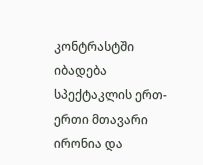კონტრასტში იბადება სპექტაკლის ერთ-ერთი მთავარი ირონია და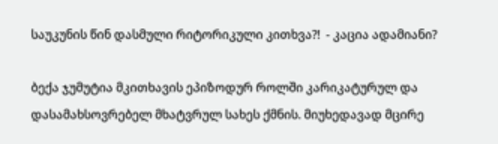საუკუნის წინ დასმული რიტორიკული კითხვა?!  - კაცია ადამიანი?

ბექა ჯუმუტია მკითხავის ეპიზოდურ როლში კარიკატურულ და დასამახსოვრებელ მხატვრულ სახეს ქმნის. მიუხედავად მცირე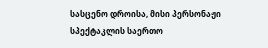სასცენო დროისა, მისი პერსონაჟი სპექტაკლის საერთო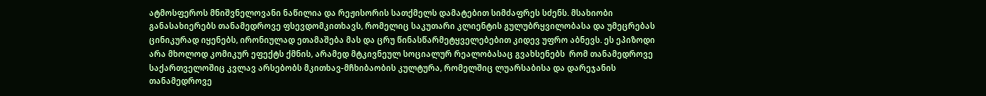ატმოსფეროს მნიშვნელოვანი ნაწილია და რეჟისორის სათქმელს დამატებით სიმძაფრეს სძენს. მსახიობი განასახიერებს თანამედროვე ფსევდომკითხავს, რომელიც საკუთარი კლიენტის გულუბრყვილობასა და უმეცრებას ცინიკურად იყენებს, ირონიულად ეთამაშება მას და ცრუ წინასწარმეტყველებებით კიდევ უფრო აბნევს. ეს ეპიზოდი არა მხოლოდ კომიკურ ეფექტს ქმნის, არამედ მტკივნეულ სოციალურ რეალობასაც გვახსენებს  რომ თანამედროვე საქართველოშიც კვლავ არსებობს მკითხავ-მჩხიბაობის კულტურა, რომელშიც ლუარსაბისა და დარეჯანის თანამედროვე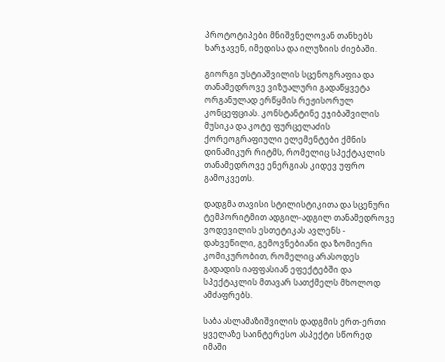პროტოტიპები მნიშვნელოვან თანხებს ხარჯავენ, იმედისა და ილუზიის ძიებაში.

გიორგი უსტიაშვილის სცენოგრაფია და თანამედროვე ვიზუალური გადაწყვეტა ორგანულად ერწყმის რეჟისორულ კონცეფციას. კონსტანტინე ეჯიბაშვილის მუსიკა და კოტე ფურცელაძის ქორეოგრაფიული ელემენტები ქმნის დინამიკურ რიტმს, რომელიც სპექტაკლის თანამედროვე ენერგიას კიდევ უფრო გამოკვეთს.

დადგმა თავისი სტილისტიკითა და სცენური ტემპორიტმით ადგილ-ადგილ თანამედროვე ვოდევილის ესთეტიკას ავლენს - დახვეწილი, გემოვნებიანი და ზომიერი კომიკურობით, რომელიც არასოდეს გადადის იაფფასიან ეფექტებში და სპექტაკლის მთავარ სათქმელს მხოლოდ ამძაფრებს.

საბა ასლამაზიშვილის დადგმის ერთ-ერთი ყველაზე საინტერესო ასპექტი სწორედ იმაში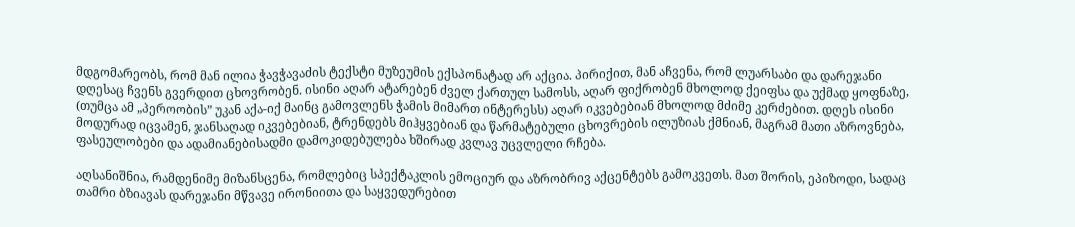მდგომარეობს, რომ მან ილია ჭავჭავაძის ტექსტი მუზეუმის ექსპონატად არ აქცია. პირიქით, მან აჩვენა, რომ ლუარსაბი და დარეჯანი დღესაც ჩვენს გვერდით ცხოვრობენ. ისინი აღარ ატარებენ ძველ ქართულ სამოსს, აღარ ფიქრობენ მხოლოდ ქეიფსა და უქმად ყოფნაზე, (თუმცა ამ „პეროობის” უკან აქა-იქ მაინც გამოვლენს ჭამის მიმართ ინტერესს) აღარ იკვებებიან მხოლოდ მძიმე კერძებით. დღეს ისინი მოდურად იცვამენ, ჯანსაღად იკვებებიან, ტრენდებს მიჰყვებიან და წარმატებული ცხოვრების ილუზიას ქმნიან, მაგრამ მათი აზროვნება, ფასეულობები და ადამიანებისადმი დამოკიდებულება ხშირად კვლავ უცვლელი რჩება.

აღსანიშნია, რამდენიმე მიზანსცენა, რომლებიც სპექტაკლის ემოციურ და აზრობრივ აქცენტებს გამოკვეთს. მათ შორის, ეპიზოდი, სადაც თამრი ბზიავას დარეჯანი მწვავე ირონიითა და საყვედურებით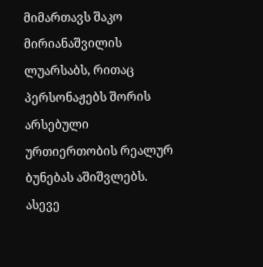მიმართავს შაკო მირიანაშვილის ლუარსაბს, რითაც პერსონაჟებს შორის არსებული ურთიერთობის რეალურ ბუნებას აშიშვლებს. ასევე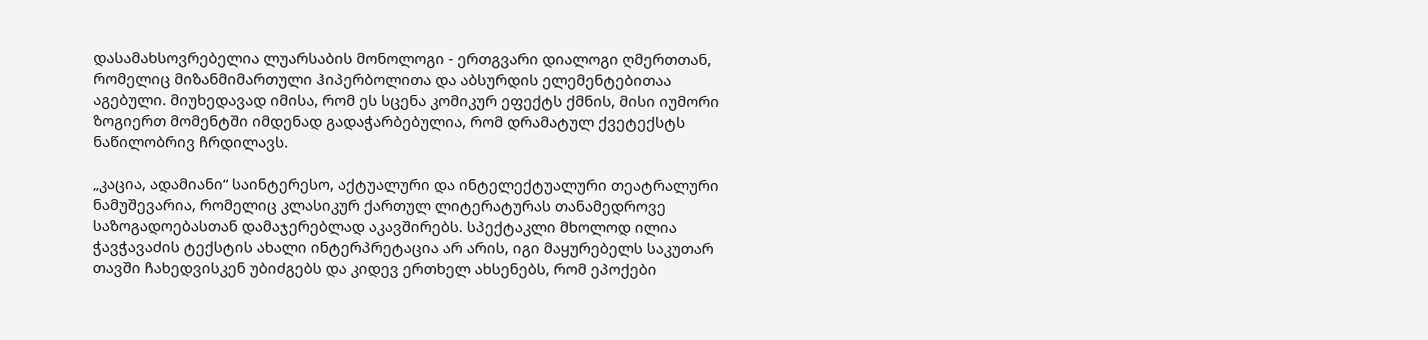დასამახსოვრებელია ლუარსაბის მონოლოგი - ერთგვარი დიალოგი ღმერთთან, რომელიც მიზანმიმართული ჰიპერბოლითა და აბსურდის ელემენტებითაა აგებული. მიუხედავად იმისა, რომ ეს სცენა კომიკურ ეფექტს ქმნის, მისი იუმორი ზოგიერთ მომენტში იმდენად გადაჭარბებულია, რომ დრამატულ ქვეტექსტს ნაწილობრივ ჩრდილავს.

„კაცია, ადამიანი“ საინტერესო, აქტუალური და ინტელექტუალური თეატრალური ნამუშევარია, რომელიც კლასიკურ ქართულ ლიტერატურას თანამედროვე საზოგადოებასთან დამაჯერებლად აკავშირებს. სპექტაკლი მხოლოდ ილია ჭავჭავაძის ტექსტის ახალი ინტერპრეტაცია არ არის, იგი მაყურებელს საკუთარ თავში ჩახედვისკენ უბიძგებს და კიდევ ერთხელ ახსენებს, რომ ეპოქები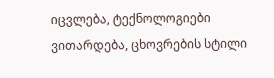იცვლება, ტექნოლოგიები ვითარდება, ცხოვრების სტილი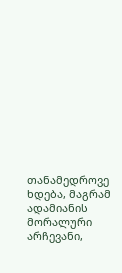თანამედროვე ხდება, მაგრამ ადამიანის მორალური არჩევანი,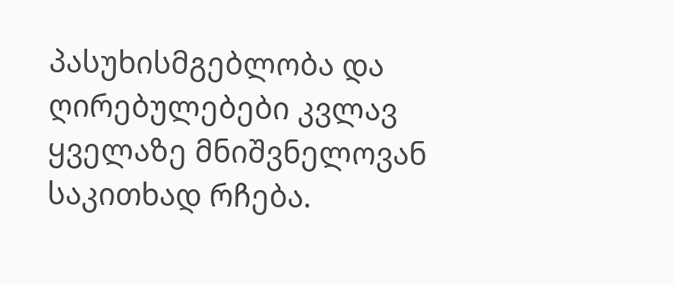პასუხისმგებლობა და ღირებულებები კვლავ ყველაზე მნიშვნელოვან საკითხად რჩება.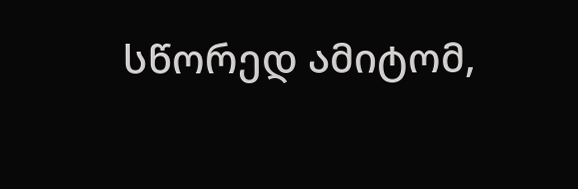სწორედ ამიტომ,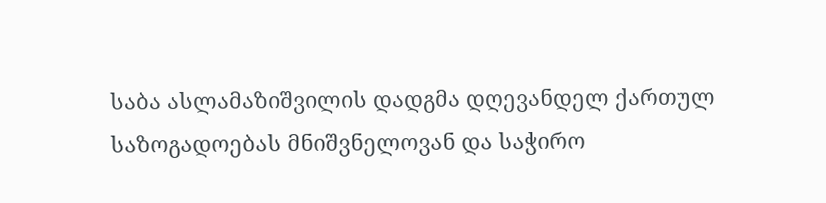საბა ასლამაზიშვილის დადგმა დღევანდელ ქართულ საზოგადოებას მნიშვნელოვან და საჭირო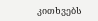კითხვებს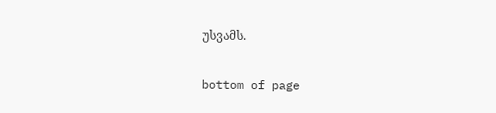უსვამს.

bottom of page